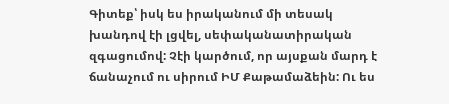Գիտեք՝ իսկ ես իրականում մի տեսակ խանդով էի լցվել, սեփականատիրական զգացումով: Չէի կարծում, որ այսքան մարդ է ճանաչում ու սիրում ԻՄ Քաթամաձեին: Ու ես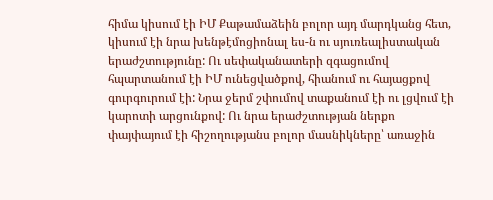հիմա կիսում էի ԻՄ Քաթամաձեին բոլոր այդ մարդկանց հետ, կիսում էի նրա խենթէմոցիոնալ ես-ն ու սյուռեալիստական երաժշտությունը: Ու սեփականատերի զգացումով հպարտանում էի ԻՄ ունեցվածքով, հիանում ու հայացքով գուրգուրում էի: Նրա ջերմ շփումով տաքանում էի ու լցվում էի կարոտի արցունքով: Ու նրա երաժշտության ներքո փայփայում էի հիշողությանս բոլոր մասնիկները՝ առաջին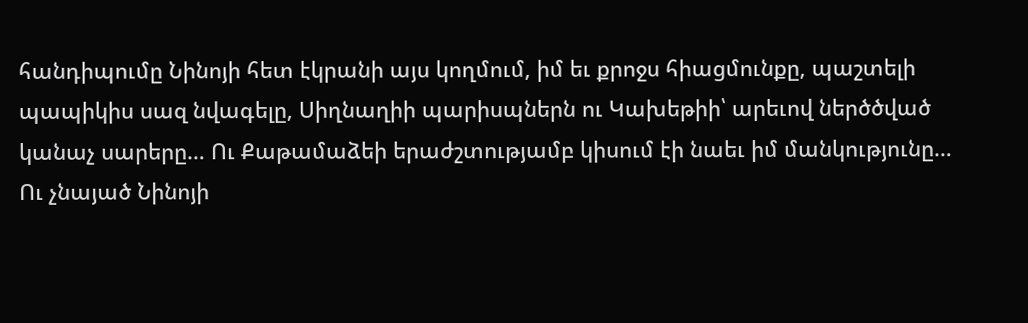հանդիպումը Նինոյի հետ էկրանի այս կողմում, իմ եւ քրոջս հիացմունքը, պաշտելի պապիկիս սազ նվագելը, Սիղնաղիի պարիսպներն ու Կախեթիի՝ արեւով ներծծված կանաչ սարերը… Ու Քաթամաձեի երաժշտությամբ կիսում էի նաեւ իմ մանկությունը…
Ու չնայած Նինոյի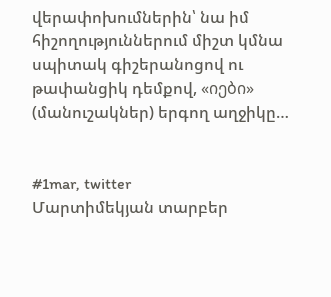վերափոխումներին՝ նա իմ հիշողություններում միշտ կմնա սպիտակ գիշերանոցով ու թափանցիկ դեմքով, «იები» (մանուշակներ) երգող աղջիկը…


#1mar, twitter
Մարտիմեկյան տարբեր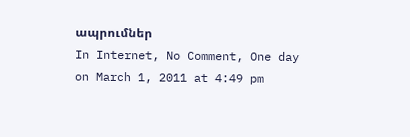ապրումներ
In Internet, No Comment, One day on March 1, 2011 at 4:49 pm